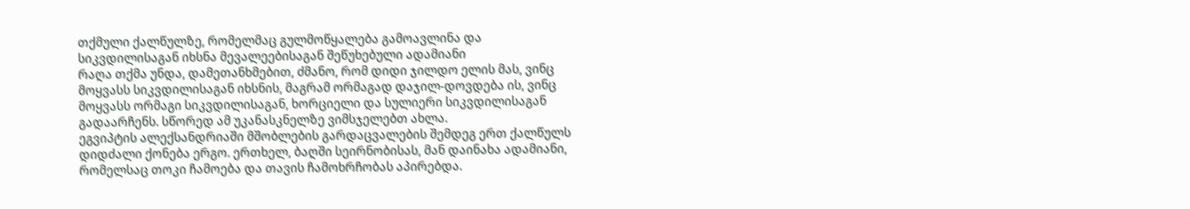თქმული ქალწულზე, რომელმაც გულმოწყალება გამოავლინა და სიკვდილისაგან იხსნა მევალეებისაგან შეწუხებული ადამიანი
რაღა თქმა უნდა, დამეთანხმებით, ძმანო, რომ დიდი ჯილდო ელის მას, ვინც მოყვასს სიკვდილისაგან იხსნის, მაგრამ ორმაგად დაჯილ-დოვდება ის, ვინც მოყვასს ორმაგი სიკვდილისაგან, ხორციელი და სულიერი სიკვდილისაგან გადაარჩენს. სწორედ ამ უკანასკნელზე ვიმსჯელებთ ახლა.
ეგვიპტის ალექსანდრიაში მშობლების გარდაცვალების შემდეგ ერთ ქალწულს დიდძალი ქონება ერგო. ერთხელ, ბაღში სეირნობისას, მან დაინახა ადამიანი, რომელსაც თოკი ჩამოება და თავის ჩამოხრჩობას აპირებდა.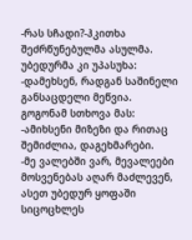-რას სჩადი?-ჰკითხა შეძრწუნებულმა ასულმა.
უბედურმა კი უპასუხა:
-დამეხსენ, რადგან საშინელი განსაცდელი მეწვია.
გოგონამ სთხოვა მას:
-ამიხსენი მიზეზი და რითაც შემიძლია, დაგეხმარები.
-მე ვალებში ვარ, მევალეები მოსვენებას აღარ მაძლევენ, ასეთ უბედურ ყოფაში სიცოცხლეს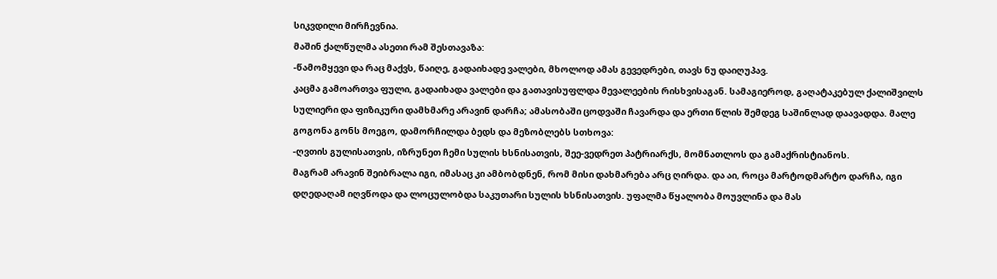სიკვდილი მირჩევნია.
მაშინ ქალწულმა ასეთი რამ შესთავაზა:
-წამომყევი და რაც მაქვს, წაიღე, გადაიხადე ვალები, მხოლოდ ამას გევედრები, თავს ნუ დაიღუპავ.
კაცმა გამოართვა ფული, გადაიხადა ვალები და გათავისუფლდა მევალეების რისხვისაგან. სამაგიეროდ, გაღატაკებულ ქალიშვილს სულიერი და ფიზიკური დამხმარე არავინ დარჩა; ამასობაში ცოდვაში ჩავარდა და ერთი წლის შემდეგ საშინლად დაავადდა. მალე გოგონა გონს მოეგო, დამორჩილდა ბედს და მეზობლებს სთხოვა:
-ღვთის გულისათვის, იზრუნეთ ჩემი სულის ხსნისათვის, შეე-ვედრეთ პატრიარქს, მომნათლოს და გამაქრისტიანოს.
მაგრამ არავინ შეიბრალა იგი, იმასაც კი ამბობდნენ, რომ მისი დახმარება არც ღირდა. და აი, როცა მარტოდმარტო დარჩა, იგი დღედაღამ იღვწოდა და ლოცულობდა საკუთარი სულის ხსნისათვის. უფალმა წყალობა მოუვლინა და მას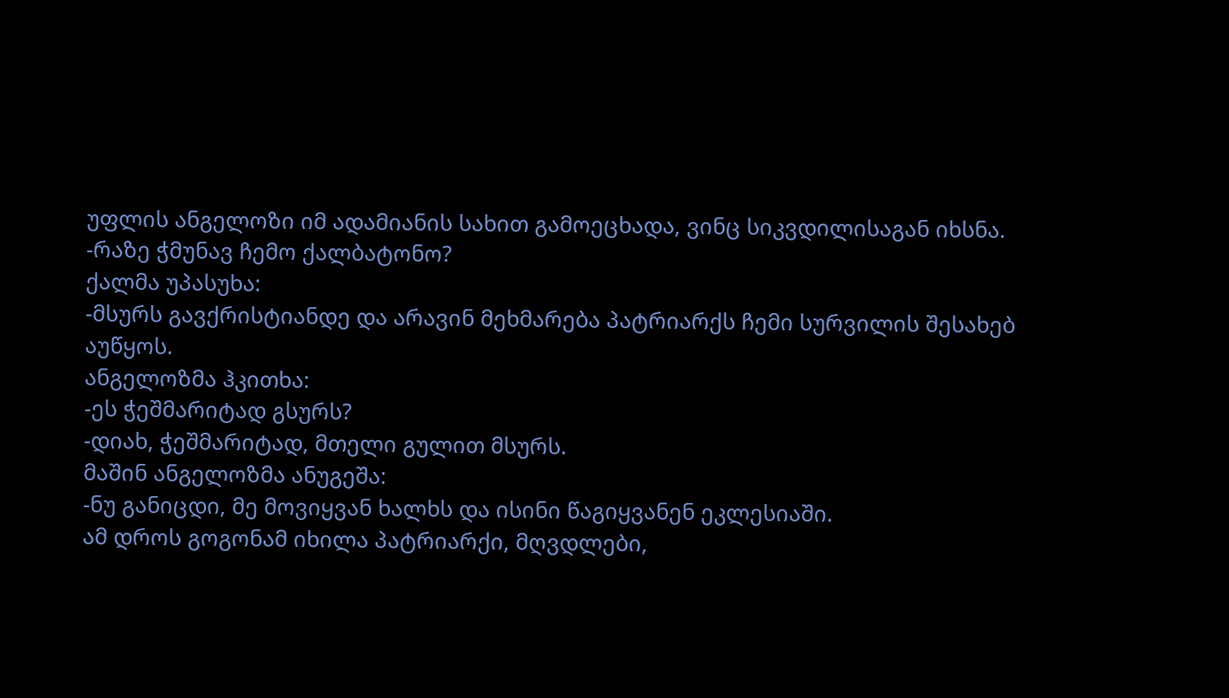უფლის ანგელოზი იმ ადამიანის სახით გამოეცხადა, ვინც სიკვდილისაგან იხსნა.
-რაზე ჭმუნავ ჩემო ქალბატონო?
ქალმა უპასუხა:
-მსურს გავქრისტიანდე და არავინ მეხმარება პატრიარქს ჩემი სურვილის შესახებ აუწყოს.
ანგელოზმა ჰკითხა:
-ეს ჭეშმარიტად გსურს?
-დიახ, ჭეშმარიტად, მთელი გულით მსურს.
მაშინ ანგელოზმა ანუგეშა:
-ნუ განიცდი, მე მოვიყვან ხალხს და ისინი წაგიყვანენ ეკლესიაში.
ამ დროს გოგონამ იხილა პატრიარქი, მღვდლები,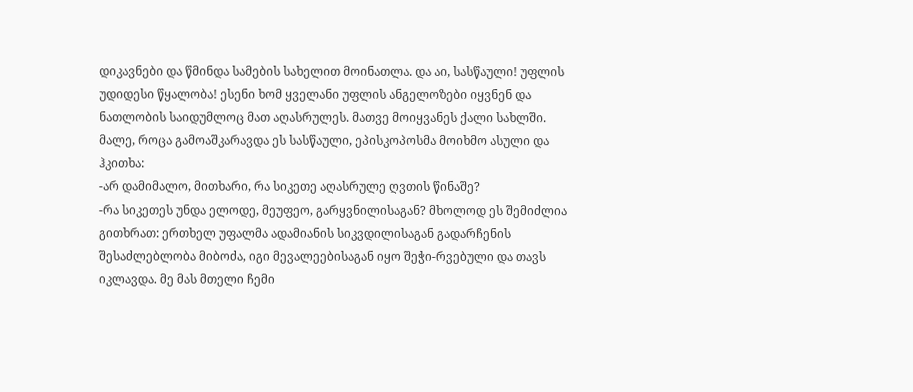დიკავნები და წმინდა სამების სახელით მოინათლა. და აი, სასწაული! უფლის უდიდესი წყალობა! ესენი ხომ ყველანი უფლის ანგელოზები იყვნენ და ნათლობის საიდუმლოც მათ აღასრულეს. მათვე მოიყვანეს ქალი სახლში.
მალე, როცა გამოაშკარავდა ეს სასწაული, ეპისკოპოსმა მოიხმო ასული და ჰკითხა:
-არ დამიმალო, მითხარი, რა სიკეთე აღასრულე ღვთის წინაშე?
-რა სიკეთეს უნდა ელოდე, მეუფეო, გარყვნილისაგან? მხოლოდ ეს შემიძლია გითხრათ: ერთხელ უფალმა ადამიანის სიკვდილისაგან გადარჩენის შესაძლებლობა მიბოძა, იგი მევალეებისაგან იყო შეჭი-რვებული და თავს იკლავდა. მე მას მთელი ჩემი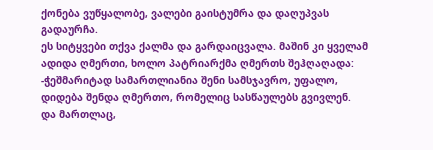ქონება ვუწყალობე, ვალები გაისტუმრა და დაღუპვას გადაურჩა.
ეს სიტყვები თქვა ქალმა და გარდაიცვალა. მაშინ კი ყველამ ადიდა ღმერთი, ხოლო პატრიარქმა ღმერთს შეჰღაღადა:
-ჭეშმარიტად სამართლიანია შენი სამსჯავრო, უფალო, დიდება შენდა ღმერთო, რომელიც სასწაულებს გვივლენ.
და მართლაც,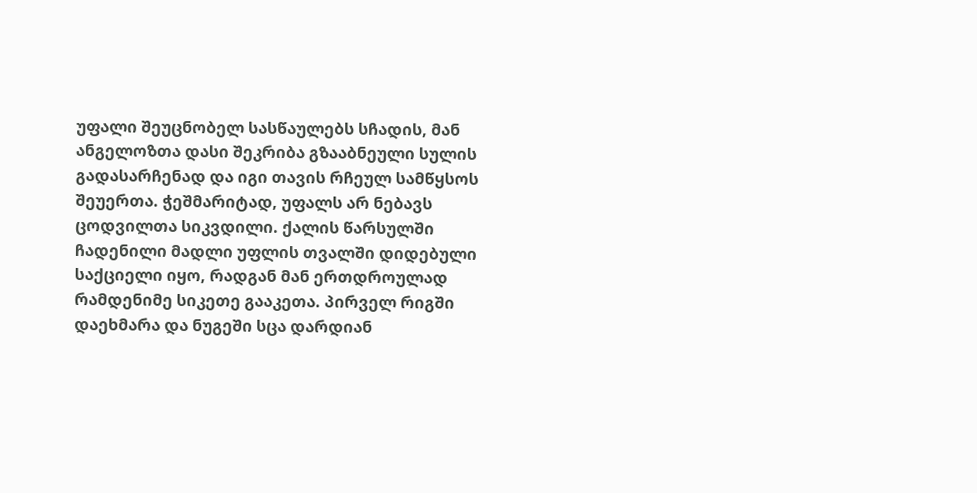უფალი შეუცნობელ სასწაულებს სჩადის, მან ანგელოზთა დასი შეკრიბა გზააბნეული სულის გადასარჩენად და იგი თავის რჩეულ სამწყსოს შეუერთა. ჭეშმარიტად, უფალს არ ნებავს ცოდვილთა სიკვდილი. ქალის წარსულში ჩადენილი მადლი უფლის თვალში დიდებული საქციელი იყო, რადგან მან ერთდროულად რამდენიმე სიკეთე გააკეთა. პირველ რიგში დაეხმარა და ნუგეში სცა დარდიან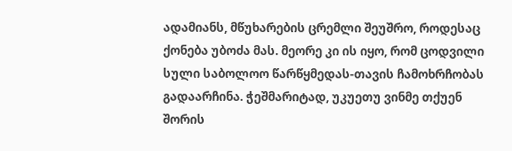ადამიანს, მწუხარების ცრემლი შეუშრო, როდესაც ქონება უბოძა მას. მეორე კი ის იყო, რომ ცოდვილი სული საბოლოო წარწყმედას-თავის ჩამოხრჩობას გადაარჩინა. ჭეშმარიტად, უკუეთუ ვინმე თქუენ შორის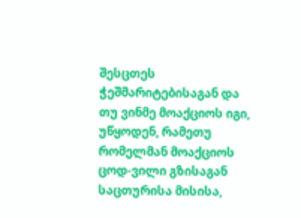შესცთეს ჭეშმარიტებისაგან და თუ ვინმე მოაქციოს იგი, უწყოდენ, რამეთუ რომელმან მოაქციოს ცოდ-ვილი გზისაგან საცთურისა მისისა,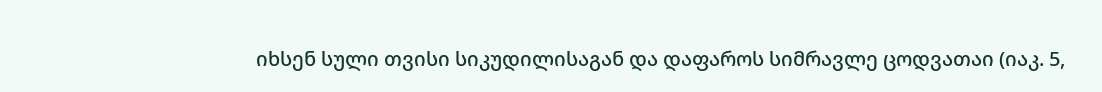იხსენ სული თვისი სიკუდილისაგან და დაფაროს სიმრავლე ცოდვათაი (იაკ. 5,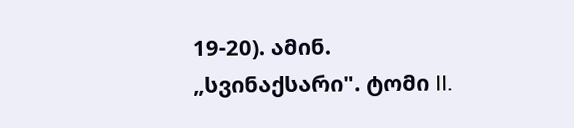19-20). ამინ.
„სვინაქსარი". ტომი II.